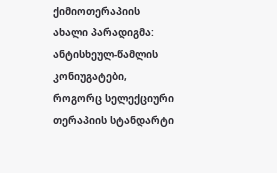ქიმიოთერაპიის ახალი პარადიგმა: ანტისხეულ-წამლის კონიუგატები, როგორც სელექციური თერაპიის სტანდარტი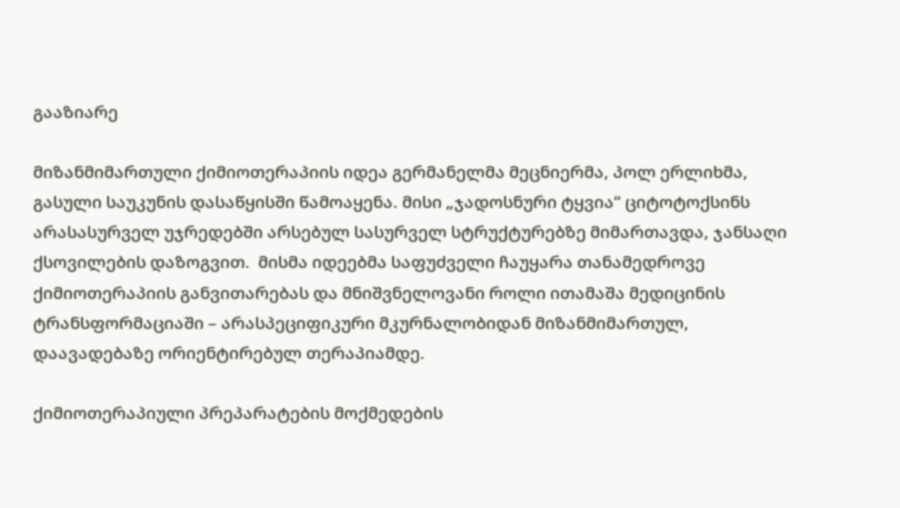გააზიარე

მიზანმიმართული ქიმიოთერაპიის იდეა გერმანელმა მეცნიერმა, პოლ ერლიხმა, გასული საუკუნის დასაწყისში წამოაყენა. მისი „ჯადოსნური ტყვია“ ციტოტოქსინს არასასურველ უჯრედებში არსებულ სასურველ სტრუქტურებზე მიმართავდა, ჯანსაღი ქსოვილების დაზოგვით.  მისმა იდეებმა საფუძველი ჩაუყარა თანამედროვე ქიმიოთერაპიის განვითარებას და მნიშვნელოვანი როლი ითამაშა მედიცინის ტრანსფორმაციაში – არასპეციფიკური მკურნალობიდან მიზანმიმართულ, დაავადებაზე ორიენტირებულ თერაპიამდე.

ქიმიოთერაპიული პრეპარატების მოქმედების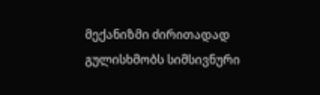მექანიზმი ძირითადად გულისხმობს სიმსივნური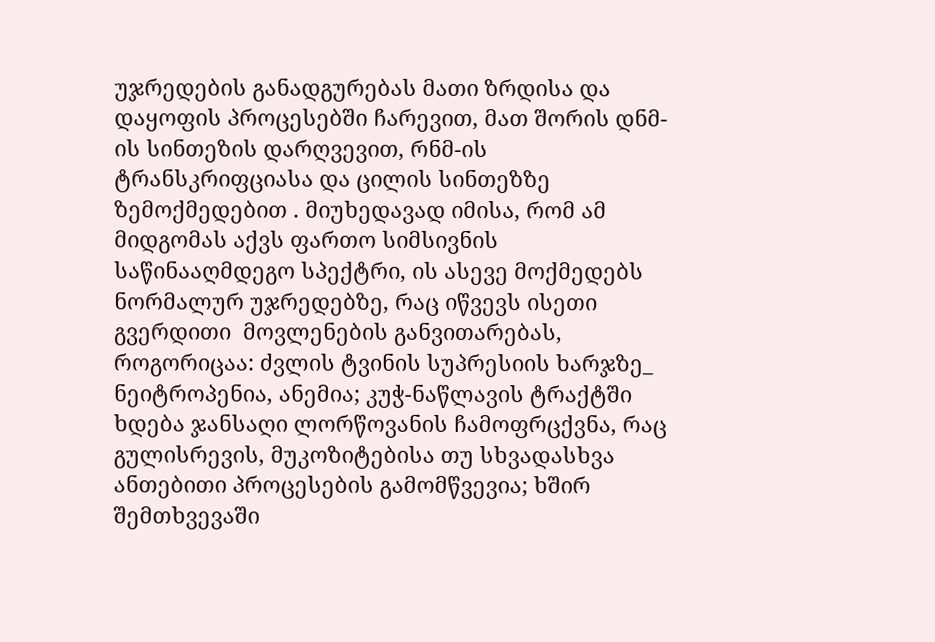უჯრედების განადგურებას მათი ზრდისა და დაყოფის პროცესებში ჩარევით, მათ შორის დნმ-ის სინთეზის დარღვევით, რნმ-ის ტრანსკრიფციასა და ცილის სინთეზზე ზემოქმედებით . მიუხედავად იმისა, რომ ამ მიდგომას აქვს ფართო სიმსივნის საწინააღმდეგო სპექტრი, ის ასევე მოქმედებს ნორმალურ უჯრედებზე, რაც იწვევს ისეთი გვერდითი  მოვლენების განვითარებას, როგორიცაა: ძვლის ტვინის სუპრესიის ხარჯზე_ ნეიტროპენია, ანემია; კუჭ-ნაწლავის ტრაქტში ხდება ჯანსაღი ლორწოვანის ჩამოფრცქვნა, რაც გულისრევის, მუკოზიტებისა თუ სხვადასხვა ანთებითი პროცესების გამომწვევია; ხშირ შემთხვევაში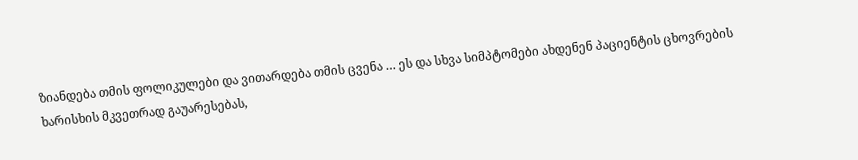ზიანდება თმის ფოლიკულები და ვითარდება თმის ცვენა … ეს და სხვა სიმპტომები ახდენენ პაციენტის ცხოვრების ხარისხის მკვეთრად გაუარესებას,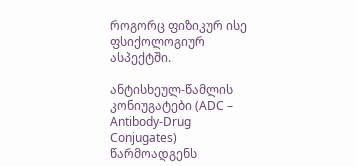როგორც ფიზიკურ ისე ფსიქოლოგიურ ასპექტში.

ანტისხეულ-წამლის კონიუგატები (ADC – Antibody-Drug Conjugates) წარმოადგენს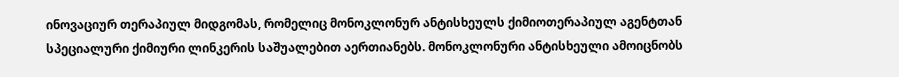ინოვაციურ თერაპიულ მიდგომას, რომელიც მონოკლონურ ანტისხეულს ქიმიოთერაპიულ აგენტთან სპეციალური ქიმიური ლინკერის საშუალებით აერთიანებს. მონოკლონური ანტისხეული ამოიცნობს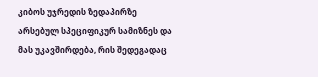კიბოს უჯრედის ზედაპირზე არსებულ სპეციფიკურ სამიზნეს და მას უკავშირდება, რის შედეგადაც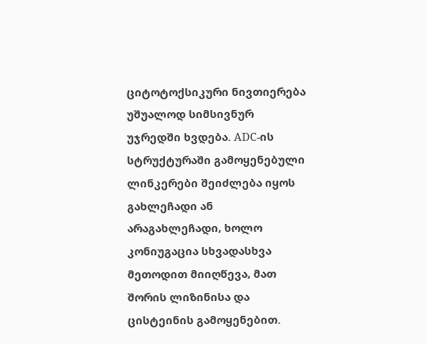ციტოტოქსიკური ნივთიერება უშუალოდ სიმსივნურ უჯრედში ხვდება. ADC-ის სტრუქტურაში გამოყენებული ლინკერები შეიძლება იყოს გახლეჩადი ან არაგახლეჩადი, ხოლო კონიუგაცია სხვადასხვა მეთოდით მიიღწევა, მათ შორის ლიზინისა და ცისტეინის გამოყენებით.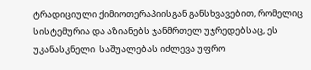ტრადიციული ქიმიოთერაპიისგან განსხვავებით, რომელიც სისტემურია და აზიანებს ჯანმრთელ უჯრედებსაც, ეს უკანასკნელი  საშუალებას იძლევა უფრო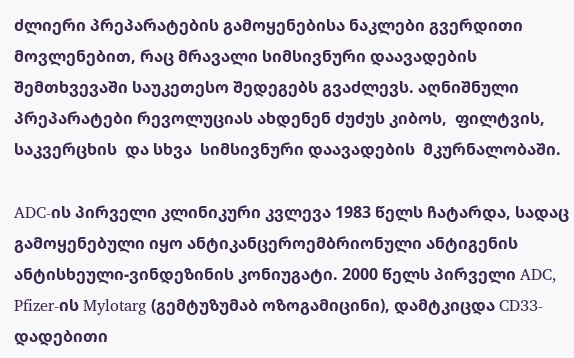ძლიერი პრეპარატების გამოყენებისა ნაკლები გვერდითი მოვლენებით, რაც მრავალი სიმსივნური დაავადების შემთხვევაში საუკეთესო შედეგებს გვაძლევს. აღნიშნული პრეპარატები რევოლუციას ახდენენ ძუძუს კიბოს,  ფილტვის,  საკვერცხის  და სხვა  სიმსივნური დაავადების  მკურნალობაში.

ADC-ის პირველი კლინიკური კვლევა 1983 წელს ჩატარდა, სადაც გამოყენებული იყო ანტიკანცეროემბრიონული ანტიგენის ანტისხეული-ვინდეზინის კონიუგატი. 2000 წელს პირველი ADC, Pfizer-ის Mylotarg (გემტუზუმაბ ოზოგამიცინი), დამტკიცდა CD33-დადებითი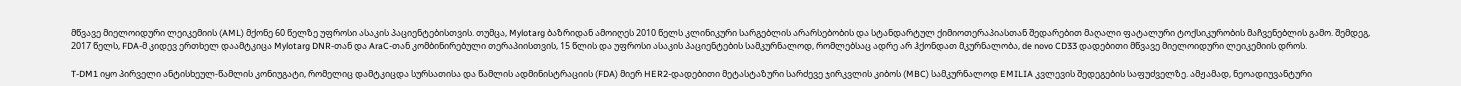მწვავე მიელოიდური ლეიკემიის (AML) მქონე 60 წელზე უფროსი ასაკის პაციენტებისთვის. თუმცა, Mylotarg ბაზრიდან ამოიღეს 2010 წელს კლინიკური სარგებლის არარსებობის და სტანდარტულ ქიმიოთერაპიასთან შედარებით მაღალი ფატალური ტოქსიკურობის მაჩვენებლის გამო. შემდეგ, 2017 წელს, FDA-მ კიდევ ერთხელ დაამტკიცა Mylotarg DNR-თან და AraC-თან კომბინირებული თერაპიისთვის, 15 წლის და უფროსი ასაკის პაციენტების სამკურნალოდ, რომლებსაც ადრე არ ჰქონდათ მკურნალობა, de novo CD33 დადებითი მწვავე მიელოიდური ლეიკემიის დროს.

T-DM1 იყო პირველი ანტისხეულ-წამლის კონიუგატი, რომელიც დამტკიცდა სურსათისა და წამლის ადმინისტრაციის (FDA) მიერ HER2-დადებითი მეტასტაზური სარძევე ჯირკვლის კიბოს (MBC) სამკურნალოდ EMILIA კვლევის შედეგების საფუძველზე. ამჟამად, ნეოადიუვანტური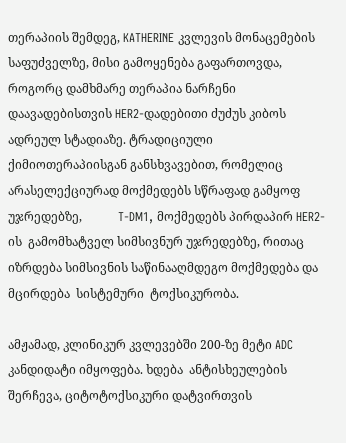თერაპიის შემდეგ, KATHERINE კვლევის მონაცემების საფუძველზე, მისი გამოყენება გაფართოვდა, როგორც დამხმარე თერაპია ნარჩენი დაავადებისთვის HER2-დადებითი ძუძუს კიბოს ადრეულ სტადიაზე. ტრადიციული ქიმიოთერაპიისგან განსხვავებით, რომელიც არასელექციურად მოქმედებს სწრაფად გამყოფ უჯრედებზე,            T-DM1, მოქმედებს პირდაპირ HER2-ის  გამომხატველ სიმსივნურ უჯრედებზე, რითაც იზრდება სიმსივნის საწინააღმდეგო მოქმედება და მცირდება  სისტემური  ტოქსიკურობა.

ამჟამად, კლინიკურ კვლევებში 200-ზე მეტი ADC კანდიდატი იმყოფება. ხდება  ანტისხეულების შერჩევა, ციტოტოქსიკური დატვირთვის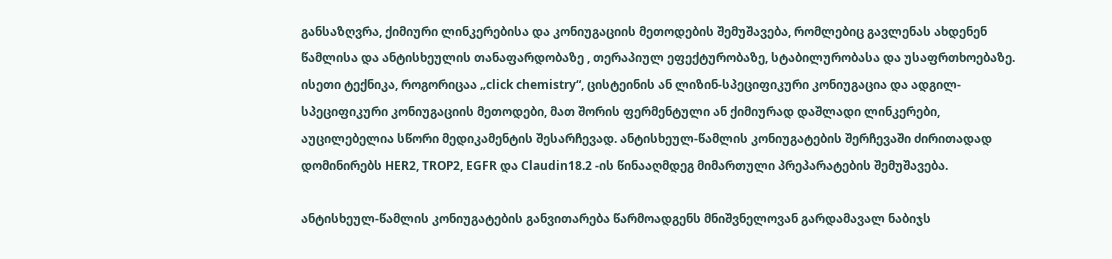განსაზღვრა, ქიმიური ლინკერებისა და კონიუგაციის მეთოდების შემუშავება, რომლებიც გავლენას ახდენენ წამლისა და ანტისხეულის თანაფარდობაზე , თერაპიულ ეფექტურობაზე, სტაბილურობასა და უსაფრთხოებაზე. ისეთი ტექნიკა, როგორიცაა „click chemistry“, ცისტეინის ან ლიზინ-სპეციფიკური კონიუგაცია და ადგილ-სპეციფიკური კონიუგაციის მეთოდები, მათ შორის ფერმენტული ან ქიმიურად დაშლადი ლინკერები, აუცილებელია სწორი მედიკამენტის შესარჩევად. ანტისხეულ-წამლის კონიუგატების შერჩევაში ძირითადად დომინირებს HER2, TROP2, EGFR და Claudin18.2 -ის წინააღმდეგ მიმართული პრეპარატების შემუშავება.

ანტისხეულ-წამლის კონიუგატების განვითარება წარმოადგენს მნიშვნელოვან გარდამავალ ნაბიჯს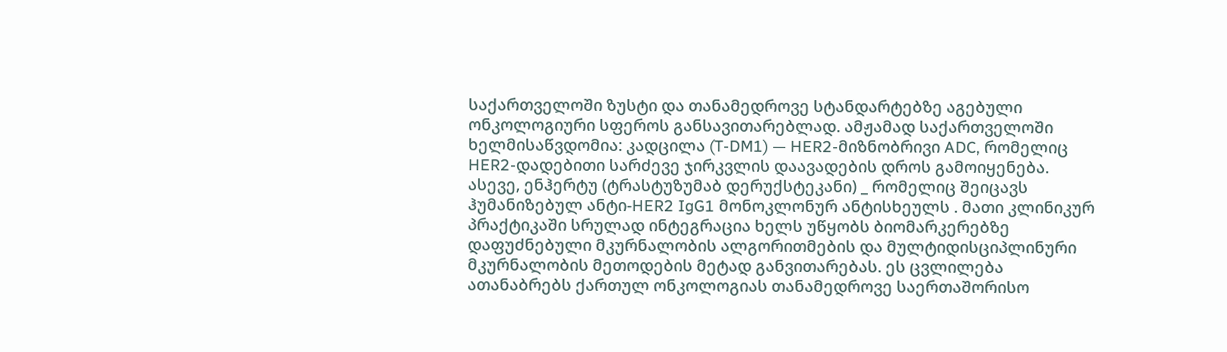საქართველოში ზუსტი და თანამედროვე სტანდარტებზე აგებული ონკოლოგიური სფეროს განსავითარებლად. ამჟამად საქართველოში ხელმისაწვდომია: კადცილა (T-DM1) — HER2-მიზნობრივი ADC, რომელიც HER2-დადებითი სარძევე ჯირკვლის დაავადების დროს გამოიყენება. ასევე, ენჰერტუ (ტრასტუზუმაბ დერუქსტეკანი) _ რომელიც შეიცავს ჰუმანიზებულ ანტი-HER2 IgG1 მონოკლონურ ანტისხეულს . მათი კლინიკურ პრაქტიკაში სრულად ინტეგრაცია ხელს უწყობს ბიომარკერებზე დაფუძნებული მკურნალობის ალგორითმების და მულტიდისციპლინური  მკურნალობის მეთოდების მეტად განვითარებას. ეს ცვლილება ათანაბრებს ქართულ ონკოლოგიას თანამედროვე საერთაშორისო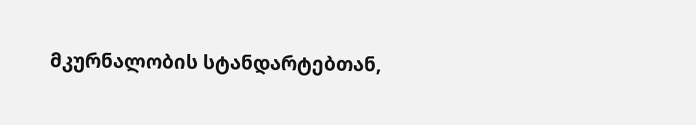მკურნალობის სტანდარტებთან,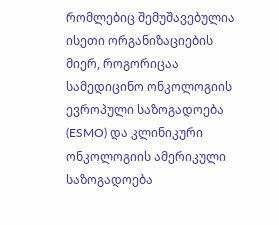რომლებიც შემუშავებულია ისეთი ორგანიზაციების მიერ, როგორიცაა სამედიცინო ონკოლოგიის ევროპული საზოგადოება (ESMO) და კლინიკური ონკოლოგიის ამერიკული საზოგადოება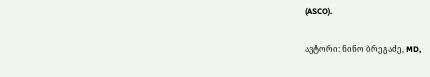(ASCO).

ავტორი: ნინო ბრეგაძე, MD,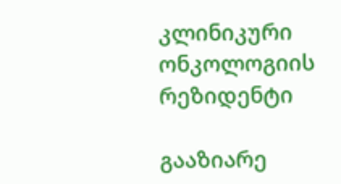კლინიკური ონკოლოგიის რეზიდენტი

გააზიარე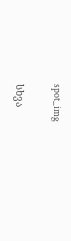spot_img

სხვა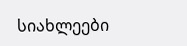სიახლეები